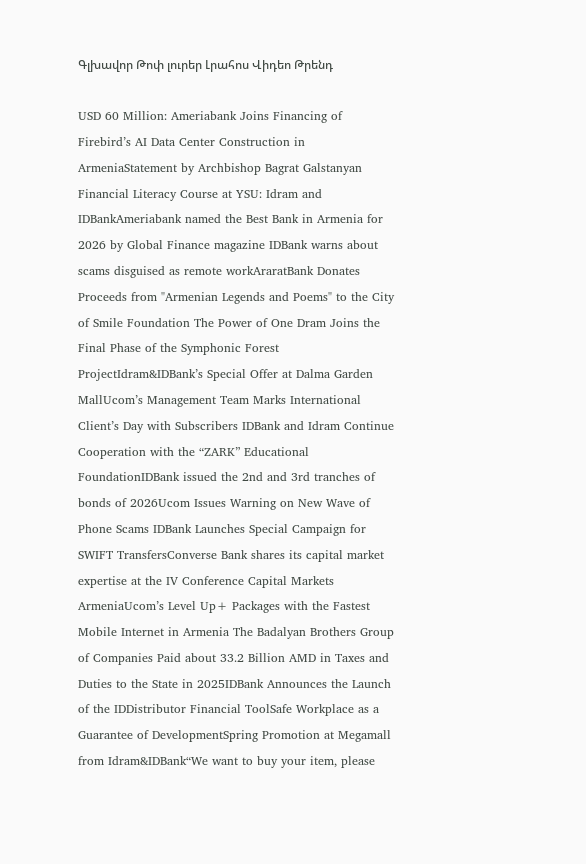Գլխավոր Թոփ լուրեր Լրահոս Վիդեո Թրենդ

USD 60 Million: Ameriabank Joins Financing of Firebird’s AI Data Center Construction in ArmeniaStatement by Archbishop Bagrat Galstanyan Financial Literacy Course at YSU: Idram and IDBankAmeriabank named the Best Bank in Armenia for 2026 by Global Finance magazine IDBank warns about scams disguised as remote workAraratBank Donates Proceeds from "Armenian Legends and Poems" to the City of Smile Foundation The Power of One Dram Joins the Final Phase of the Symphonic Forest ProjectIdram&IDBank’s Special Offer at Dalma Garden MallUcom’s Management Team Marks International Client’s Day with Subscribers IDBank and Idram Continue Cooperation with the “ZARK” Educational FoundationIDBank issued the 2nd and 3rd tranches of bonds of 2026Ucom Issues Warning on New Wave of Phone Scams IDBank Launches Special Campaign for SWIFT TransfersConverse Bank shares its capital market expertise at the IV Conference Capital Markets ArmeniaUcom’s Level Up+ Packages with the Fastest Mobile Internet in Armenia The Badalyan Brothers Group of Companies Paid about 33.2 Billion AMD in Taxes and Duties to the State in 2025IDBank Announces the Launch of the IDDistributor Financial ToolSafe Workplace as a Guarantee of DevelopmentSpring Promotion at Megamall from Idram&IDBank“We want to buy your item, please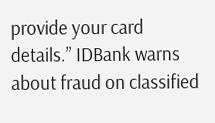provide your card details.” IDBank warns about fraud on classified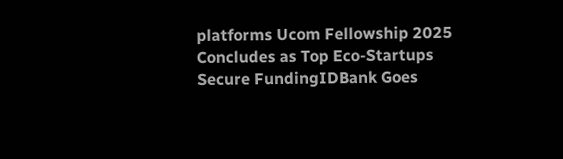platforms Ucom Fellowship 2025 Concludes as Top Eco-Startups Secure FundingIDBank Goes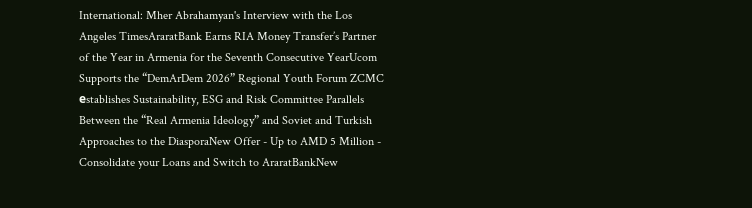International: Mher Abrahamyan's Interview with the Los Angeles TimesAraratBank Earns RIA Money Transfer’s Partner of the Year in Armenia for the Seventh Consecutive YearUcom Supports the “DemArDem 2026” Regional Youth Forum ZCMC еstablishes Sustainability, ESG and Risk Committee Parallels Between the “Real Armenia Ideology” and Soviet and Turkish Approaches to the DiasporaNew Offer - Up to AMD 5 Million - Consolidate your Loans and Switch to AraratBankNew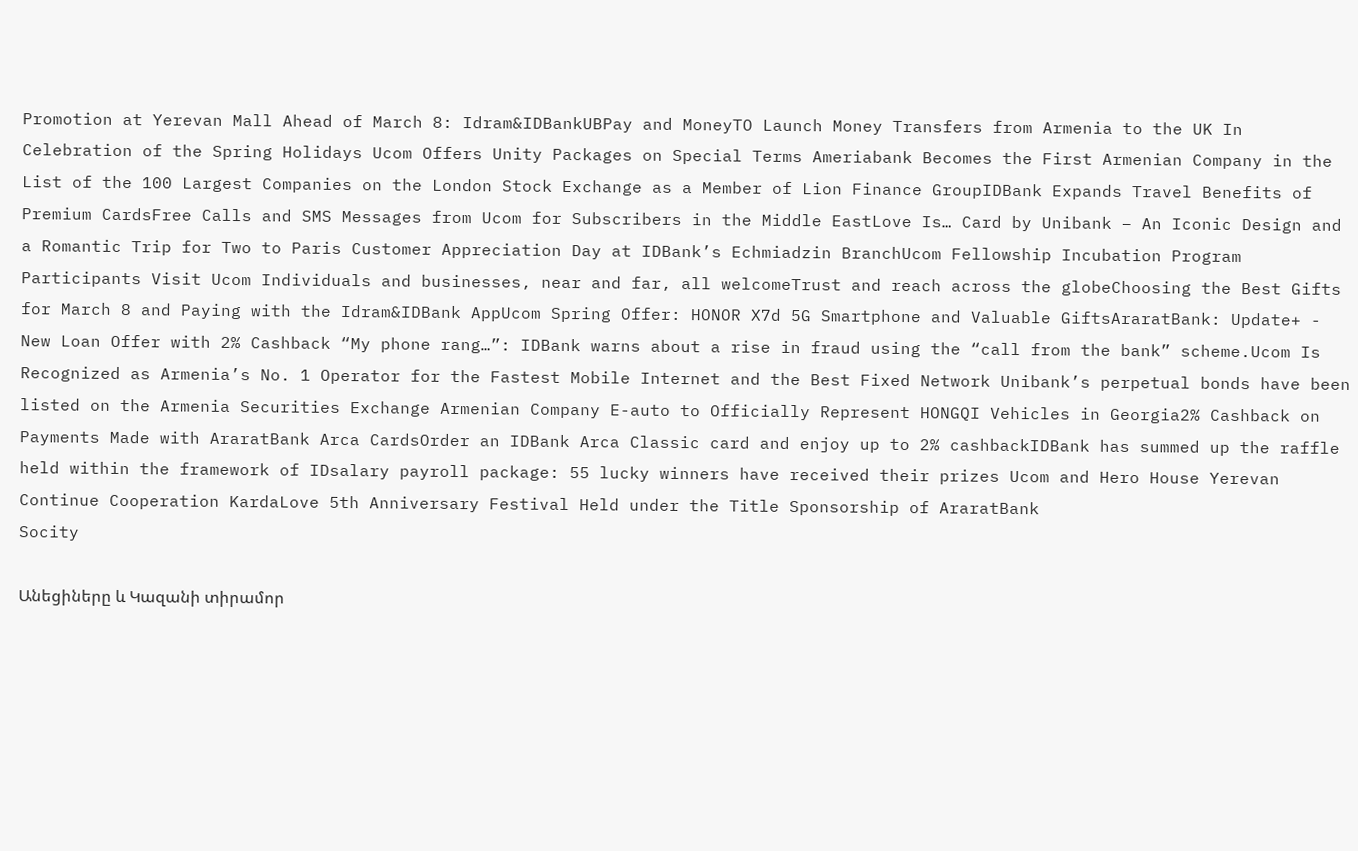Promotion at Yerevan Mall Ahead of March 8: Idram&IDBankUBPay and MoneyTO Launch Money Transfers from Armenia to the UK In Celebration of the Spring Holidays Ucom Offers Unity Packages on Special Terms Ameriabank Becomes the First Armenian Company in the List of the 100 Largest Companies on the London Stock Exchange as a Member of Lion Finance GroupIDBank Expands Travel Benefits of Premium CardsFree Calls and SMS Messages from Ucom for Subscribers in the Middle EastLove Is… Card by Unibank – An Iconic Design and a Romantic Trip for Two to Paris Customer Appreciation Day at IDBank’s Echmiadzin BranchUcom Fellowship Incubation Program Participants Visit Ucom Individuals and businesses, near and far, all welcomeTrust and reach across the globeChoosing the Best Gifts for March 8 and Paying with the Idram&IDBank AppUcom Spring Offer: HONOR X7d 5G Smartphone and Valuable GiftsAraratBank: Update+ - New Loan Offer with 2% Cashback “My phone rang…”: IDBank warns about a rise in fraud using the “call from the bank” scheme.Ucom Is Recognized as Armenia’s No. 1 Operator for the Fastest Mobile Internet and the Best Fixed Network Unibank’s perpetual bonds have been listed on the Armenia Securities Exchange Armenian Company E-auto to Officially Represent HONGQI Vehicles in Georgia2% Cashback on Payments Made with AraratBank Arca CardsOrder an IDBank Arca Classic card and enjoy up to 2% cashbackIDBank has summed up the raffle held within the framework of IDsalary payroll package: 55 lucky winners have received their prizes Ucom and Hero House Yerevan Continue Cooperation KardaLove 5th Anniversary Festival Held under the Title Sponsorship of AraratBank
Socity

Անեցիները և Կազանի տիրամոր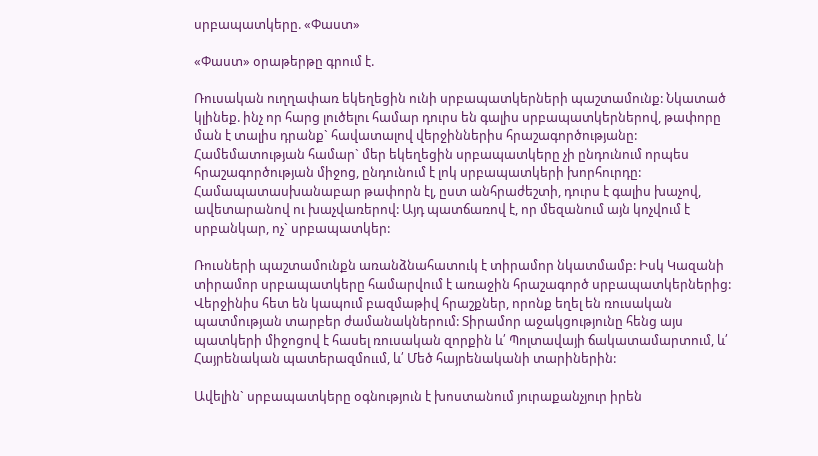սրբապատկերը. «Փաստ»

«Փաստ» օրաթերթը գրում է.

Ռուսական ուղղափառ եկեղեցին ունի սրբապատկերների պաշտամունք: Նկատած կլինեք. ինչ որ հարց լուծելու համար դուրս են գալիս սրբապատկերներով, թափորը ման է տալիս դրանք` հավատալով վերջիններիս հրաշագործությանը: Համեմատության համար` մեր եկեղեցին սրբապատկերը չի ընդունում որպես հրաշագործության միջոց, ընդունում է լոկ սրբապատկերի խորհուրդը: Համապատասխանաբար թափորն էլ, ըստ անհրաժեշտի, դուրս է գալիս խաչով, ավետարանով ու խաչվառերով: Այդ պատճառով է, որ մեզանում այն կոչվում է սրբանկար, ոչ` սրբապատկեր:

Ռուսների պաշտամունքն առանձնահատուկ է տիրամոր նկատմամբ: Իսկ Կազանի տիրամոր սրբապատկերը համարվում է առաջին հրաշագործ սրբապատկերներից: Վերջինիս հետ են կապում բազմաթիվ հրաշքներ, որոնք եղել են ռուսական պատմության տարբեր ժամանակներում: Տիրամոր աջակցությունը հենց այս պատկերի միջոցով է հասել ռուսական զորքին և՛ Պոլտավայի ճակատամարտում, և՛ Հայրենական պատերազմոււմ, և՛ Մեծ հայրենականի տարիներին:

Ավելին` սրբապատկերը օգնություն է խոստանում յուրաքանչյուր իրեն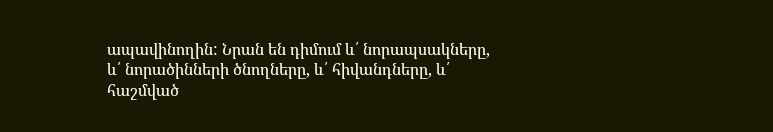ապավինողին: Նրան են դիմում և՛ նորապսակները, և՛ նորածինների ծնողները, և՛ հիվանդները, և՛ հաշմված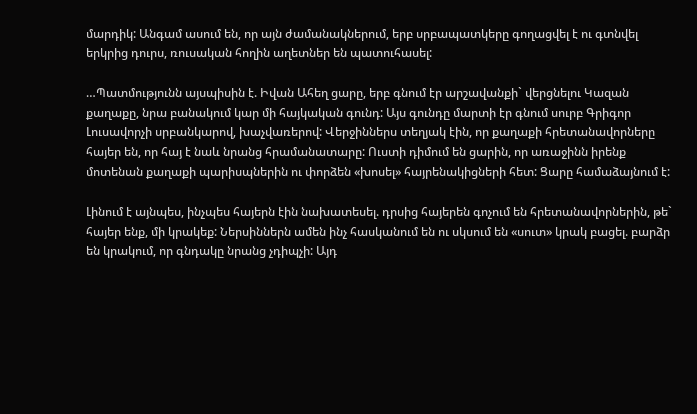մարդիկ: Անգամ ասում են, որ այն ժամանակներում, երբ սրբապատկերը գողացվել է ու գտնվել երկրից դուրս, ռուսական հողին աղետներ են պատուհասել:

…Պատմությունն այսպիսին է. Իվան Ահեղ ցարը, երբ գնում էր արշավանքի` վերցնելու Կազան քաղաքը, նրա բանակում կար մի հայկական գունդ: Այս գունդը մարտի էր գնում սուրբ Գրիգոր Լուսավորչի սրբանկարով, խաչվառերով: Վերջիններս տեղյակ էին, որ քաղաքի հրետանավորները հայեր են, որ հայ է նաև նրանց հրամանատարը: Ուստի դիմում են ցարին, որ առաջինն իրենք մոտենան քաղաքի պարիսպներին ու փորձեն «խոսել» հայրենակիցների հետ: Ցարը համաձայնում է:

Լինում է այնպես, ինչպես հայերն էին նախատեսել. դրսից հայերեն գոչում են հրետանավորներին, թե` հայեր ենք, մի կրակեք: Ներսիններն ամեն ինչ հասկանում են ու սկսում են «սուտ» կրակ բացել. բարձր են կրակում, որ գնդակը նրանց չդիպչի: Այդ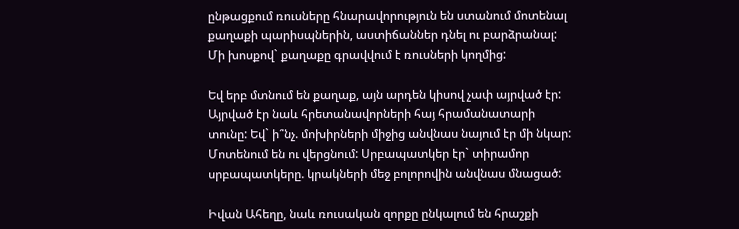ընթացքում ռուսները հնարավորություն են ստանում մոտենալ քաղաքի պարիսպներին, աստիճաններ դնել ու բարձրանալ: Մի խոսքով` քաղաքը գրավվում է ռուսների կողմից:

Եվ երբ մտնում են քաղաք, այն արդեն կիսով չափ այրված էր: Այրված էր նաև հրետանավորների հայ հրամանատարի տունը: Եվ` ի՞նչ. մոխիրների միջից անվնաս նայում էր մի նկար: Մոտենում են ու վերցնում: Սրբապատկեր էր` տիրամոր սրբապատկերը. կրակների մեջ բոլորովին անվնաս մնացած:

Իվան Ահեղը, նաև ռուսական զորքը ընկալում են հրաշքի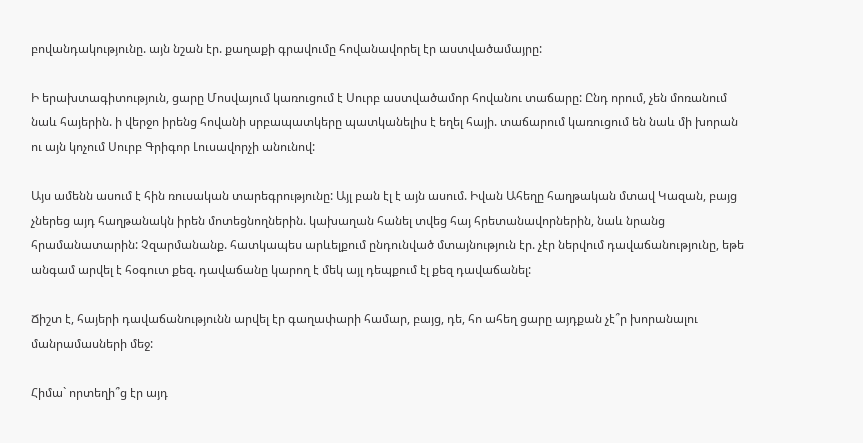բովանդակությունը. այն նշան էր. քաղաքի գրավումը հովանավորել էր աստվածամայրը:

Ի երախտագիտություն, ցարը Մոսվայում կառուցում է Սուրբ աստվածամոր հովանու տաճարը: Ընդ որում, չեն մոռանում նաև հայերին. ի վերջո իրենց հովանի սրբապատկերը պատկանելիս է եղել հայի. տաճարում կառուցում են նաև մի խորան ու այն կոչում Սուրբ Գրիգոր Լուսավորչի անունով:

Այս ամենն ասում է հին ռուսական տարեգրությունը: Այլ բան էլ է այն ասում. Իվան Ահեղը հաղթական մտավ Կազան, բայց չներեց այդ հաղթանակն իրեն մոտեցնողներին. կախաղան հանել տվեց հայ հրետանավորներին, նաև նրանց հրամանատարին: Չզարմանանք. հատկապես արևելքում ընդունված մտայնություն էր. չէր ներվում դավաճանությունը, եթե անգամ արվել է հօգուտ քեզ. դավաճանը կարող է մեկ այլ դեպքում էլ քեզ դավաճանել:

Ճիշտ է, հայերի դավաճանությունն արվել էր գաղափարի համար, բայց, դե, հո ահեղ ցարը այդքան չէ՞ր խորանալու մանրամասների մեջ:

Հիմա` որտեղի՞ց էր այդ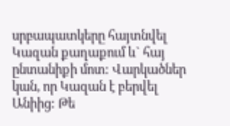սրբապատկերը հայտնվել Կազան քաղաքում և` հայ ընտանիքի մոտ: Վարկածներ կան, որ Կազան է բերվել Անիից: Թե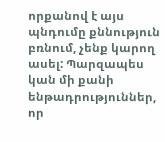որքանով է այս պնդումը քննություն բռնում, չենք կարող ասել: Պարզապես կան մի քանի ենթադրություններ, որ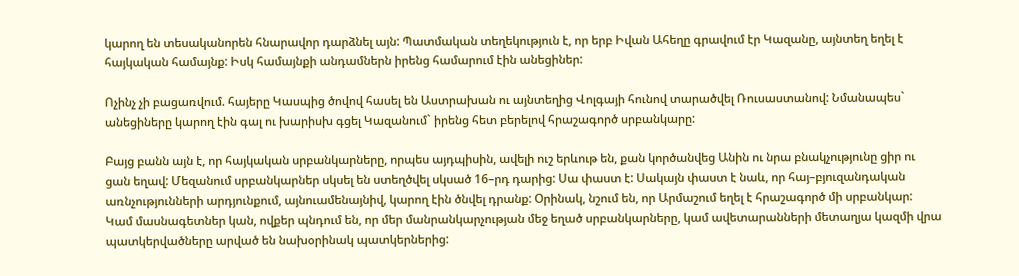կարող են տեսականորեն հնարավոր դարձնել այն: Պատմական տեղեկություն է, որ երբ Իվան Ահեղը գրավում էր Կազանը, այնտեղ եղել է հայկական համայնք: Իսկ համայնքի անդամներն իրենց համարում էին անեցիներ:

Ոչինչ չի բացառվում. հայերը Կասպից ծովով հասել են Աստրախան ու այնտեղից Վոլգայի հունով տարածվել Ռուսաստանով: Նմանապես` անեցիները կարող էին գալ ու խարիսխ գցել Կազանում` իրենց հետ բերելով հրաշագործ սրբանկարը:

Բայց բանն այն է, որ հայկական սրբանկարները, որպես այդպիսին, ավելի ուշ երևութ են, քան կործանվեց Անին ու նրա բնակչությունը ցիր ու ցան եղավ: Մեզանում սրբանկարներ սկսել են ստեղծվել սկսած 16–րդ դարից: Սա փաստ է: Սակայն փաստ է նաև, որ հայ–բյուզանդական առնչությունների արդյունքում, այնուամենայնիվ, կարող էին ծնվել դրանք: Օրինակ, նշում են, որ Արմաշում եղել է հրաշագործ մի սրբանկար: Կամ մասնագետներ կան, ովքեր պնդում են, որ մեր մանրանկարչության մեջ եղած սրբանկարները, կամ ավետարանների մետաղյա կազմի վրա պատկերվածները արված են նախօրինակ պատկերներից: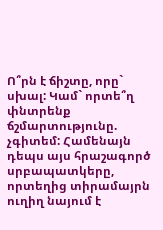Ո՞րն է ճիշտը, որը` սխալ: Կամ` որտե՞ղ փնտրենք ճշմարտությունը. չգիտեմ: Համենայն դեպս այս հրաշագործ սրբապատկերը, որտեղից տիրամայրն ուղիղ նայում է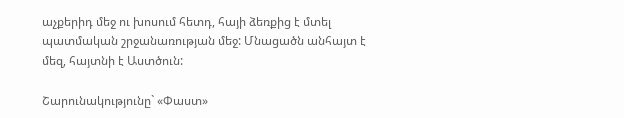աչքերիդ մեջ ու խոսում հետդ, հայի ձեռքից է մտել պատմական շրջանառության մեջ: Մնացածն անհայտ է մեզ, հայտնի է Աստծուն:

Շարունակությունը` «Փաստ»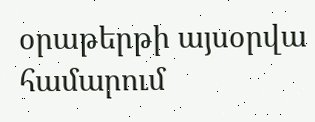օրաթերթի այսօրվա համարում